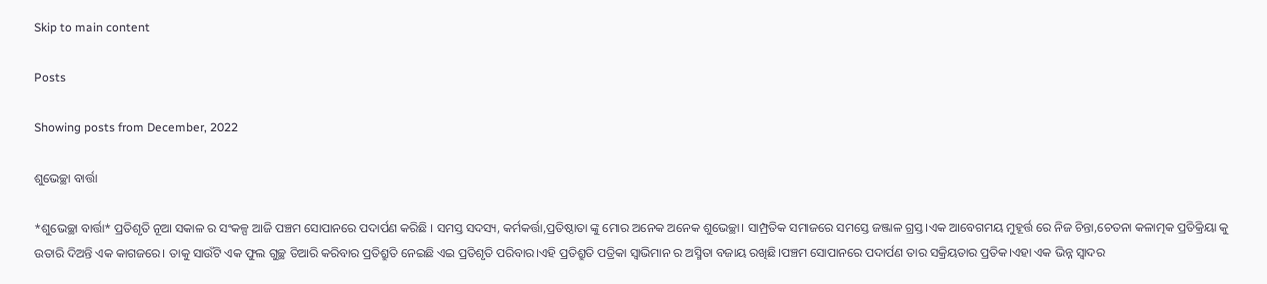Skip to main content

Posts

Showing posts from December, 2022

ଶୁଭେଚ୍ଛା ବାର୍ତ୍ତା

*ଶୁଭେଚ୍ଛା ବାର୍ତ୍ତା* ପ୍ରତିଶୃତି ନୂଆ ସକାଳ ର ସଂକଳ୍ପ ଆଜି ପଞ୍ଚମ ସୋପାନରେ ପଦାର୍ପଣ କରିଛି । ସମସ୍ତ ସଦସ୍ୟ, କର୍ମକର୍ତ୍ତା,ପ୍ରତିଷ୍ଠାତା ଙ୍କୁ ମୋର ଅନେକ ଅନେକ ଶୁଭେଚ୍ଛା। ସାମ୍ପ୍ରତିକ ସମାଜରେ ସମସ୍ତେ ଜଞ୍ଜାଳ ଗ୍ରସ୍ତ।ଏକ ଆବେଗମୟ ମୁହୂର୍ତ୍ତ ରେ ନିଜ ଚିନ୍ତା,ଚେତନା କଳାତ୍ମକ ପ୍ରତିକ୍ରିୟା କୁ ଉତାରି ଦିଅନ୍ତି ଏକ କାଗଜରେ। ତାକୁ ସାଉଁଟି ଏକ ଫୁଲ ଗୁଚ୍ଛ ତିଆରି କରିବାର ପ୍ରତିଶ୍ରୁତି ନେଇଛି ଏଇ ପ୍ରତିଶୃତି ପରିବାର।ଏହି ପ୍ରତିଶ୍ରୁତି ପତ୍ରିକା ସ୍ବାଭିମାନ ର ଅସ୍ମିତା ବଜାୟ ରଖିଛି।ପଞ୍ଚମ ସୋପାନରେ ପଦାର୍ପଣ ତାର ସକ୍ରିୟତାର ପ୍ରତିକ।ଏହା ଏକ ଭିନ୍ନ ସ୍ୱାଦର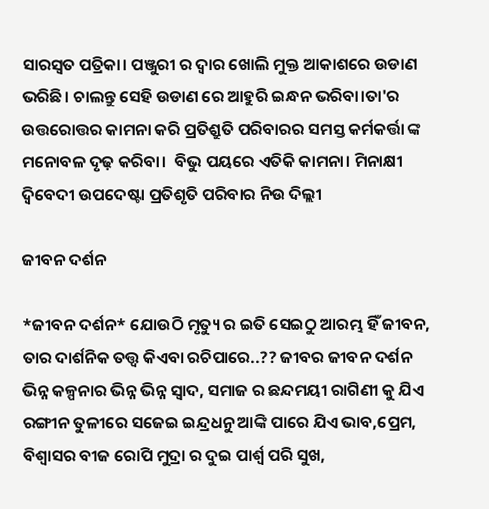ସାରସ୍ବତ ପତ୍ରିକା। ପଞ୍ଜୁରୀ ର ଦ୍ବାର ଖୋଲି ମୁକ୍ତ ଆକାଶରେ ଉଡାଣ ଭରିଛି। ଚାଲନ୍ତୁ ସେହି ଉଡାଣ ରେ ଆହୁରି ଇନ୍ଧନ ଭରିବା।ତା'ର ଉତ୍ତରୋତ୍ତର କାମନା କରି ପ୍ରତିଶ୍ରୁତି ପରିବାରର ସମସ୍ତ କର୍ମକର୍ତ୍ତା ଙ୍କ ମନୋବଳ ଦୃଢ଼ କରିବା।  ବିଭୁ ପୟରେ ଏତିକି କାମନା। ମିନାକ୍ଷୀ ଦ୍ବିବେଦୀ ଉପଦେଷ୍ଟା ପ୍ରତିଶୃତି ପରିବାର ନିଉ ଦିଲ୍ଲୀ

ଜୀବନ ଦର୍ଶନ

*ଜୀବନ ଦର୍ଶନ* ଯୋଉଠି ମୃତ୍ୟୁ ର ଇତି ସେଇଠୁ ଆରମ୍ଭ ହିଁ ଜୀବନ, ତାର ଦାର୍ଶନିକ ତତ୍ତ୍ଵ କିଏବା ରଚିପାରେ..?? ଜୀବର ଜୀବନ ଦର୍ଶନ ଭିନ୍ନ କଳ୍ପନାର ଭିନ୍ନ ଭିନ୍ନ ସ୍ବାଦ, ସମାଜ ର ଛନ୍ଦମୟୀ ରାଗିଣୀ କୁ ଯିଏ ରଙ୍ଗୀନ ତୁଳୀରେ ସଜେଇ ଇନ୍ଦ୍ରଧନୁ ଆଙ୍କି ପାରେ ଯିଏ ଭାବ,ପ୍ରେମ, ବିଶ୍ବାସର ବୀଜ ରୋପି ମୁଦ୍ରା ର ଦୁଇ ପାର୍ଶ୍ୱ ପରି ସୁଖ,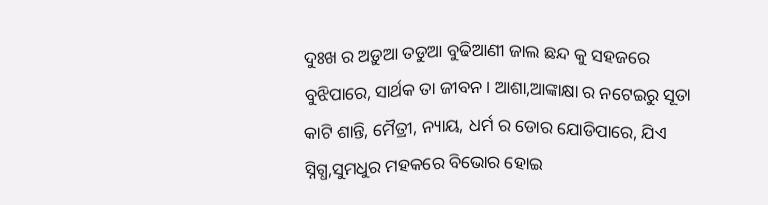ଦୁଃଖ ର ଅଡ଼ୁଆ ତଡୁଆ ବୁଢିଆଣୀ ଜାଲ ଛନ୍ଦ କୁ ସହଜରେ ବୁଝିପାରେ, ସାର୍ଥକ ତା ଜୀବନ। ଆଶା,ଆଙ୍କାକ୍ଷା ର ନଟେଇରୁ ସୂତା କାଟି ଶାନ୍ତି, ମୈତ୍ରୀ, ନ୍ୟାୟ, ଧର୍ମ ର ଡୋର ଯୋଡିପାରେ, ଯିଏ ସ୍ନିଗ୍ଧ,ସୁମଧୁର ମହକରେ ବିଭୋର ହୋଇ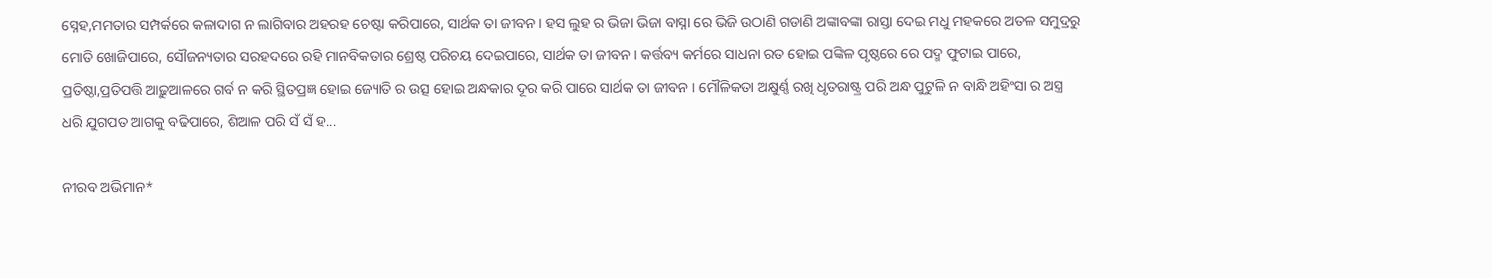ସ୍ନେହ,ମମତାର ସମ୍ପର୍କରେ କଳାଦାଗ ନ ଲାଗିବାର ଅହରହ ଚେଷ୍ଟା କରିପାରେ, ସାର୍ଥକ ତା ଜୀବନ। ହସ ଲୁହ ର ଭିଜା ଭିଜା ବାସ୍ନା ରେ ଭିଜି ଉଠାଣି ଗଡାଣି ଅଙ୍କାବଙ୍କା ରାସ୍ତା ଦେଇ ମଧୁ ମହକରେ ଅତଳ ସମୁଦ୍ରରୁ ମୋତି ଖୋଜିପାରେ, ସୌଜନ୍ୟତାର ସରହଦରେ ରହି ମାନବିକତାର ଶ୍ରେଷ୍ଠ ପରିଚୟ ଦେଇପାରେ, ସାର୍ଥକ ତା ଜୀବନ। କର୍ତ୍ତବ୍ୟ କର୍ମରେ ସାଧନା ରତ ହୋଇ ପଙ୍କିଳ ପୃଷ୍ଠରେ ରେ ପଦ୍ମ ଫୁଟାଇ ପାରେ, ପ୍ରତିଷ୍ଠା,ପ୍ରତିପତ୍ତି ଆଢ଼ୁଆଳରେ ଗର୍ବ ନ କରି ସ୍ଥିତପ୍ରଜ୍ଞ ହୋଇ ଜ୍ୟୋତି ର ଉତ୍ସ ହୋଇ ଅନ୍ଧକାର ଦୂର କରି ପାରେ ସାର୍ଥକ ତା ଜୀବନ । ମୌଳିକତା ଅକ୍ଷୁର୍ଣ୍ଣ ରଖି ଧୃତରାଷ୍ଟ୍ର ପରି ଅନ୍ଧ ପୁଟୁଳି ନ ବାନ୍ଧି ଅହିଂସା ର ଅସ୍ତ୍ର ଧରି ଯୁଗପତ ଆଗକୁ ବଢିପାରେ, ଶିଆଳ ପରି ସଁ ସଁ ହ...

ନୀରବ ଅଭିମାନ*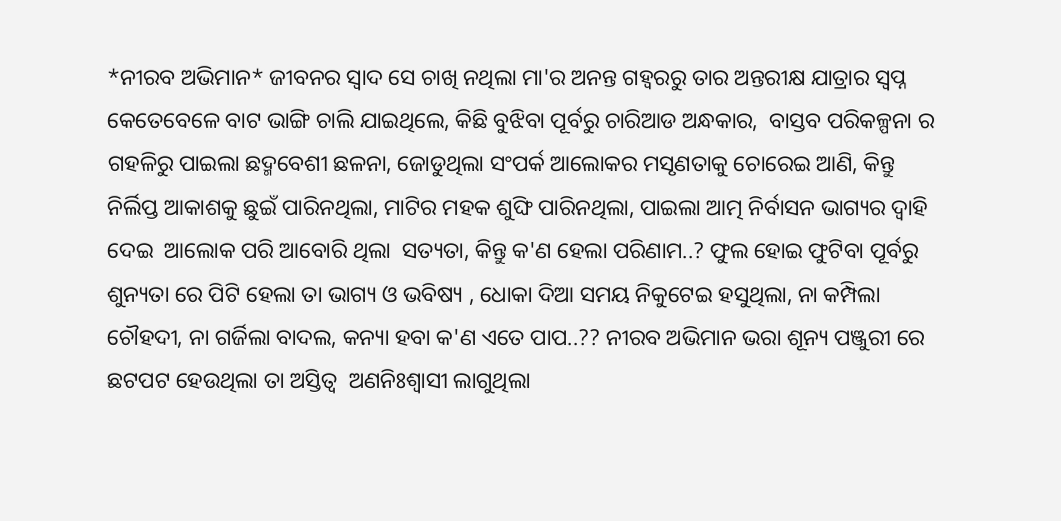*ନୀରବ ଅଭିମାନ* ଜୀବନର ସ୍ବାଦ ସେ ଚାଖି ନଥିଲା ମା'ର ଅନନ୍ତ ଗହ୍ୱରରୁ ତାର ଅନ୍ତରୀକ୍ଷ ଯାତ୍ରାର ସ୍ବପ୍ନ  କେତେବେଳେ ବାଟ ଭାଙ୍ଗି ଚାଲି ଯାଇଥିଲେ, କିଛି ବୁଝିବା ପୂର୍ବରୁ ଚାରିଆଡ ଅନ୍ଧକାର,  ବାସ୍ତବ ପରିକଳ୍ପନା ର ଗହଳିରୁ ପାଇଲା ଛଦ୍ମବେଶୀ ଛଳନା, ଜୋଡୁଥିଲା ସଂପର୍କ ଆଲୋକର ମସୃଣତାକୁ ଚୋରେଇ ଆଣି, କିନ୍ତୁ ନିର୍ଲିପ୍ତ ଆକାଶକୁ ଛୁଇଁ ପାରିନଥିଲା, ମାଟିର ମହକ ଶୁଙ୍ଘି ପାରିନଥିଲା, ପାଇଲା ଆତ୍ମ ନିର୍ବାସନ ଭାଗ୍ୟର ଦ୍ୱାହି ଦେଇ  ଆଲୋକ ପରି ଆବୋରି ଥିଲା  ସତ୍ୟତା, କିନ୍ତୁ କ'ଣ ହେଲା ପରିଣାମ..? ଫୁଲ ହୋଇ ଫୁଟିବା ପୂର୍ବରୁ ଶୁନ୍ୟତା ରେ ପିଟି ହେଲା ତା ଭାଗ୍ୟ ଓ ଭବିଷ୍ୟ , ଧୋକା ଦିଆ ସମୟ ନିକୁଟେଇ ହସୁଥିଲା, ନା କମ୍ପିଲା ଚୌହଦୀ, ନା ଗର୍ଜିଲା ବାଦଲ, କନ୍ୟା ହବା କ'ଣ ଏତେ ପାପ..?? ନୀରବ ଅଭିମାନ ଭରା ଶୂନ୍ୟ ପଞ୍ଜୁରୀ ରେ ଛଟପଟ ହେଉଥିଲା ତା ଅସ୍ତିତ୍ବ  ଅଣନିଃଶ୍ବାସୀ ଲାଗୁଥିଲା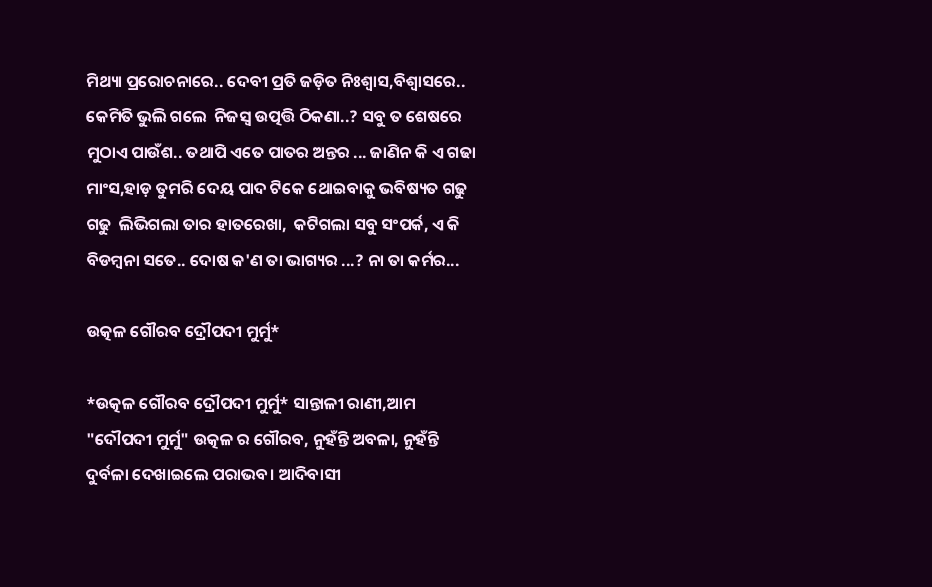ମିଥ୍ୟା ପ୍ରରୋଚନାରେ.. ଦେବୀ ପ୍ରତି ଜଡ଼ିତ ନିଃଶ୍ୱାସ,ବିଶ୍ବାସରେ.. କେମିତି ଭୁଲି ଗଲେ  ନିଜସ୍ଵ ଉତ୍ପତ୍ତି ଠିକଣା..? ସବୁ ତ ଶେଷରେ ମୁଠାଏ ପାଉଁଶ.. ତଥାପି ଏତେ ପାତର ଅନ୍ତର ... ଜାଣିନ କି ଏ ଗଢା ମାଂସ,ହାଡ଼ ତୁମରି ଦେୟ ପାଦ ଟିକେ ଥୋଇବାକୁ ଭବିଷ୍ୟତ ଗଢୁ ଗଢୁ  ଲିଭିଗଲା ତାର ହାତରେଖା,  କଟିଗଲା ସବୁ ସଂପର୍କ, ଏ କି ବିଡମ୍ବନା ସତେ.. ଦୋଷ କ'ଣ ତା ଭାଗ୍ୟର ...? ନା ତା କର୍ମର...

ଉତ୍କଳ ଗୌରବ ଦ୍ରୌପଦୀ ମୁର୍ମୁ*

*ଉତ୍କଳ ଗୌରବ ଦ୍ରୌପଦୀ ମୁର୍ମୁ* ସାନ୍ତାଳୀ ରାଣୀ,ଆମ "ଦୌପଦୀ ମୁର୍ମୁ" ଉତ୍କଳ ର ଗୌରବ, ନୁହଁନ୍ତି ଅବଳା, ନୁହଁନ୍ତି ଦୁର୍ବଳା ଦେଖାଇଲେ ପରାଭବ। ଆଦିବାସୀ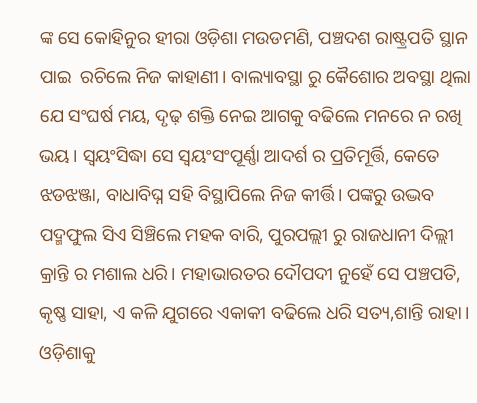ଙ୍କ ସେ କୋହିନୁର ହୀରା ଓଡ଼ିଶା ମଉଡମଣି, ପଞ୍ଚଦଶ ରାଷ୍ଟ୍ରପତି ସ୍ଥାନ ପାଇ  ରଚିଲେ ନିଜ କାହାଣୀ। ବାଲ୍ୟାବସ୍ଥା ରୁ କୈଶୋର ଅବସ୍ଥା ଥିଲା ଯେ ସଂଘର୍ଷ ମୟ, ଦୃଢ଼ ଶକ୍ତି ନେଇ ଆଗକୁ ବଢିଲେ ମନରେ ନ ରଖି ଭୟ। ସ୍ବୟଂସିଦ୍ଧା ସେ ସ୍ବୟଂସଂପୂର୍ଣ୍ଣା ଆଦର୍ଶ ର ପ୍ରତିମୂର୍ତ୍ତି, କେତେ ଝଡଝଞ୍ଜା, ବାଧାବିଘ୍ନ ସହି ବିସ୍ଥାପିଲେ ନିଜ କୀର୍ତ୍ତି। ପଙ୍କରୁ ଉଦ୍ଭବ ପଦ୍ମଫୁଲ ସିଏ ସିଞ୍ଚିଲେ ମହକ ବାରି, ପୁରପଲ୍ଲୀ ରୁ ରାଜଧାନୀ ଦିଲ୍ଲୀ କ୍ରାନ୍ତି ର ମଶାଲ ଧରି। ମହାଭାରତର ଦୌପଦୀ ନୁହେଁ ସେ ପଞ୍ଚପତି, କୃଷ୍ଣ ସାହା, ଏ କଳି ଯୁଗରେ ଏକାକୀ ବଢିଲେ ଧରି ସତ୍ୟ,ଶାନ୍ତି ରାହା। ଓଡ଼ିଶାକୁ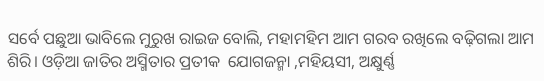ସର୍ବେ ପଛୁଆ ଭାବିଲେ ମୁରୁଖ ରାଇଜ ବୋଲି, ମହାମହିମ ଆମ ଗରବ ରଖିଲେ ବଢ଼ିଗଲା ଆମ ଶିରି। ଓଡ଼ିଆ ଜାତିର ଅସ୍ମିତାର ପ୍ରତୀକ  ଯୋଗଜନ୍ମା ,ମହିୟସୀ, ଅକ୍ଷୁର୍ଣ୍ଣ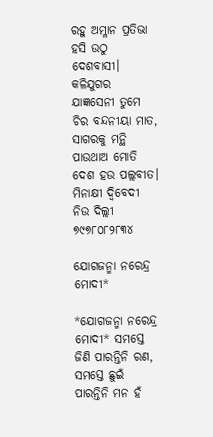ରହୁ ଅମ୍ଳାନ ପ୍ରତିଭା ହସି ଉଠୁ ଦେଶବାସୀ। କଳିଯୁଗର ଯାଜ୍ଞସେନୀ ତୁମେ  ଚିର ବନ୍ଦନୀୟା ମାତ, ସାଗରକୁ ମନ୍ଥି ପାଉଥାଅ ମୋତି ଦେଶ ହଉ ପଲ୍ଲବୀତ। ମିନାକ୍ଷୀ ଦ୍ବିବେଦୀ ନିଉ ଦିଲ୍ଲୀ ୭୯୭୮୦୮୨୮୩୪

ଯୋଗଜନ୍ମା ନରେନ୍ଦ୍ର ମୋଦୀ*

*ଯୋଗଜନ୍ମା ନରେନ୍ଦ୍ର ମୋଦୀ* ସମସ୍ତେ ଜିଣି ପାରନ୍ତିନି ରଣ, ସମସ୍ତେ ଛୁଇଁ ପାରନ୍ତିନି ମନ ହଁ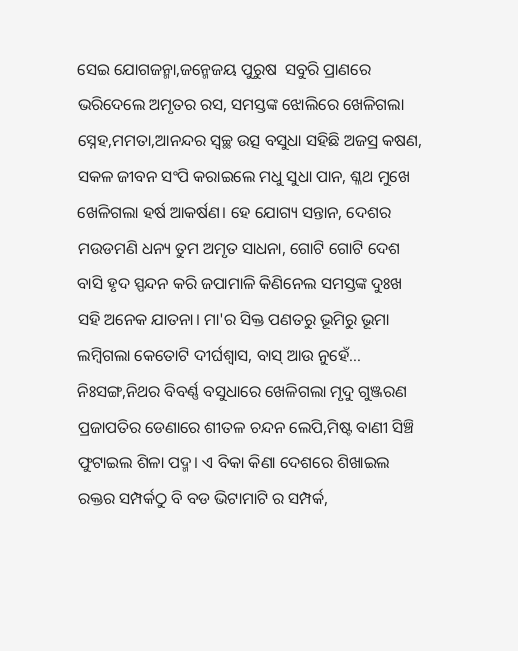ସେଇ ଯୋଗଜନ୍ମା,ଜନ୍ମେଜୟ ପୁରୁଷ  ସବୁରି ପ୍ରାଣରେ ଭରିଦେଲେ ଅମୃତର ରସ, ସମସ୍ତଙ୍କ ଝୋଲିରେ ଖେଳିଗଲା ସ୍ନେହ,ମମତା,ଆନନ୍ଦର ସ୍ବଚ୍ଛ ଉତ୍ସ ବସୁଧା ସହିଛି ଅଜସ୍ର କଷଣ, ସକଳ ଜୀବନ ସଂପି କରାଇଲେ ମଧୁ ସୁଧା ପାନ, ଶ୍ଳଥ ମୁଖେ ଖେଳିଗଲା ହର୍ଷ ଆକର୍ଷଣ। ହେ ଯୋଗ୍ୟ ସନ୍ତାନ, ଦେଶର ମଉଡମଣି ଧନ୍ୟ ତୁମ ଅମୃତ ସାଧନା, ଗୋଟି ଗୋଟି ଦେଶ ବାସି ହୃଦ ସ୍ପନ୍ଦନ କରି ଜପାମାଳି କିଣିନେଲ ସମସ୍ତଙ୍କ ଦୁଃଖ ସହି ଅନେକ ଯାତନା। ମା'ର ସିକ୍ତ ପଣତରୁ ଭୂମିରୁ ଭୂମା ଲମ୍ବିଗଲା କେତୋଟି ଦୀର୍ଘଶ୍ୱାସ, ବାସ୍ ଆଉ ନୁହେଁ... ନିଃସଙ୍ଗ,ନିଥର ବିବର୍ଣ୍ଣ ବସୁଧାରେ ଖେଳିଗଲା ମୃଦୁ ଗୁଞ୍ଜରଣ ପ୍ରଜାପତିର ଡେଣାରେ ଶୀତଳ ଚନ୍ଦନ ଲେପି,ମିଷ୍ଟ ବାଣୀ ସିଞ୍ଚି ଫୁଟାଇଲ ଶିଳା ପଦ୍ମ। ଏ ବିକା କିଣା ଦେଶରେ ଶିଖାଇଲ ରକ୍ତର ସମ୍ପର୍କଠୁ ବି ବଡ ଭିଟାମାଟି ର ସମ୍ପର୍କ,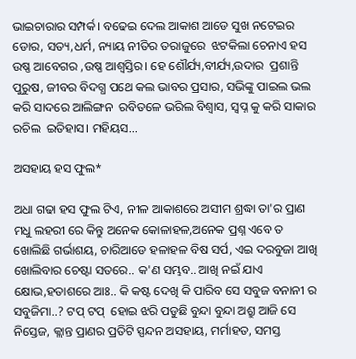ଭାଇଚାରାର ସମ୍ପର୍କ। ବଢେଇ ଦେଲ ଆକାଶ ଆଡେ ସୁଖ ନଟେଇର ଡୋର, ସତ୍ୟ,ଧର୍ମ, ନ୍ୟାୟ ନୀତିର ତରାଜୁରେ  ଝଟକିଲା ଚେନାଏ ହସ ଉଷ୍ଣ ଆବେଗର ,ଉଷ୍ଣ ଆଶ୍ବସ୍ତିର। ହେ ଶୌର୍ଯ୍ୟ,ବୀର୍ଯ୍ୟ,ଉଦାର  ପ୍ରଶାନ୍ତି ପୁରୁଷ, ଜୀବର ବିଦଗ୍ଧ ପଥେ କଲ ଭାବର ପ୍ରସାର, ସଭିଙ୍କୁ ପାଇଲ ଭଲ  କରି ସାଦରେ ଆଲିଙ୍ଗନ  ରବିତଳେ ଭରିଲ ବିଶ୍ବାସ, ସ୍ବପ୍ନ କୁ କରି ସାକାର ରଚିଲ  ଇତିହାସ। ମହିୟସ...

ଅସହାୟ ହସ ଫୁଲ*

ଅଧା ଗଢା ହସ ଫୁଲ ଟିଏ, ନୀଳ ଆକାଶରେ ଅସୀମ ଶ୍ରଦ୍ଧା ତା'ର ପ୍ରାଣ ମଧୁ ଲହରୀ ରେ କିନ୍ତୁ ଅନେକ କୋଳାହଳ,ଅନେକ ପ୍ରଶ୍ନ ଏବେ ତ ଖୋଲିଛି ଗର୍ଭାଶୟ, ଚାରିଆଡେ ହଳାହଳ ବିଷ ସର୍ପ, ଏଇ ଦରବୁଜା ଆଖି ଖୋଲିବାର ଚେଷ୍ଟା ସତରେ.. କ'ଣ ସମ୍ଭବ.. ଆଖି ନଇଁ ଯାଏ କ୍ଷୋଭ,ହତାଶରେ ଆଃ.. କି କଷ୍ଟ ଦେଖି କି ପାରିବ ସେ ସବୁଜ ବନାନୀ ର ସବୁଜିମା..? ଟପ୍ ଟପ୍  ହୋଇ ଝରି ପଡୁଛି ବୁନ୍ଦା ବୁନ୍ଦା ଅଶ୍ରୁ ଆଜି ସେ ନିସ୍ତେଜ, କ୍ଲାନ୍ତ ପ୍ରାଣର ପ୍ରତିଟି ସ୍ପନ୍ଦନ ଅସହାୟ, ମର୍ମାହତ, ସମସ୍ତ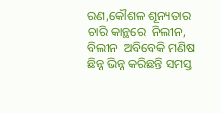ରଣ,କୌଶଳ ଶୂନ୍ୟତାର ଚାରି କାନ୍ଥରେ  ନିଲୀନ, ବିଲୀନ  ଅବିବେକି ମଣିଷ ଛିନ୍ନ ଭିନ୍ନ କରିଛନ୍ତି ସମସ୍ତ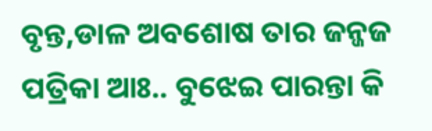ବୃନ୍ତ,ଡାଳ ଅବଶୋଷ ତାର ଜନ୍ଜଜ ପତ୍ରିକା ଆଃ.. ବୁଝେଇ ପାରନ୍ତା କି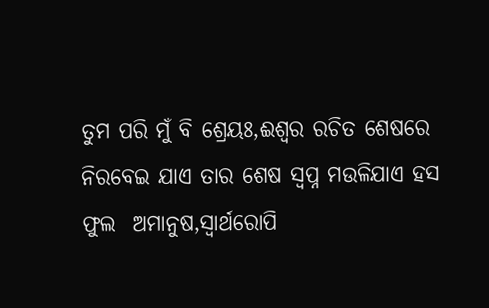ତୁମ ପରି ମୁଁ ବି ଶ୍ରେୟଃ,ଈଶ୍ୱର ରଚିତ ଶେଷରେ ନିରବେଇ ଯାଏ ତାର ଶେଷ ସ୍ବପ୍ନ ମଉଳିଯାଏ ହସ ଫୁଲ  ଅମାନୁଷ,ସ୍ବାର୍ଥରୋପି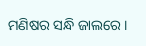ମଣିଷର ସନ୍ଧି ଜାଲରେ ।